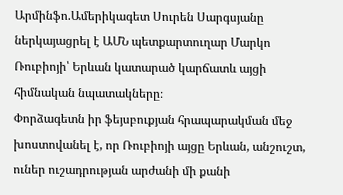Արմինֆո.Ամերիկագետ Սուրեն Սարգսյանը ներկայացրել է ԱՄՆ պետքարտուղար Մարկո Ռուբիոյի՝ Երևան կատարած կարճատև այցի հիմնական նպատակները։
Փորձագետն իր ֆեյսբուքյան հրապարակման մեջ խոստովանել է, որ Ռուբիոյի այցը Երևան, անշուշտ, ուներ ուշադրության արժանի մի քանի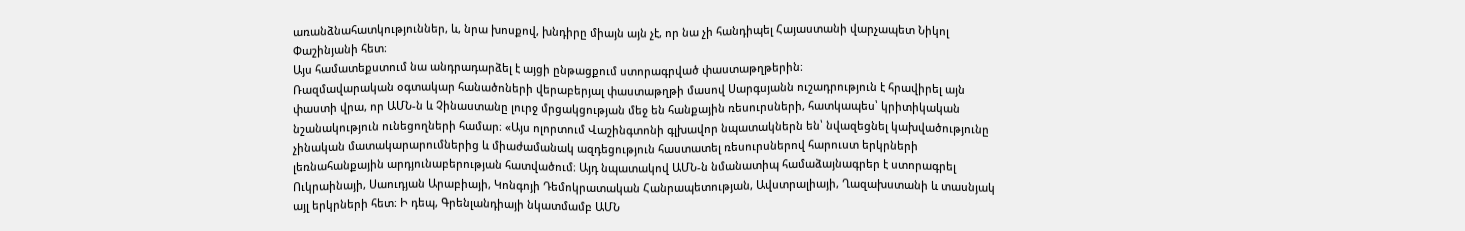առանձնահատկություններ, և, նրա խոսքով, խնդիրը միայն այն չէ, որ նա չի հանդիպել Հայաստանի վարչապետ Նիկոլ Փաշինյանի հետ։
Այս համատեքստում նա անդրադարձել է այցի ընթացքում ստորագրված փաստաթղթերին։
Ռազմավարական օգտակար հանածոների վերաբերյալ փաստաթղթի մասով Սարգսյանն ուշադրություն է հրավիրել այն փաստի վրա, որ ԱՄՆ-ն և Չինաստանը լուրջ մրցակցության մեջ են հանքային ռեսուրսների, հատկապես՝ կրիտիկական նշանակություն ունեցողների համար։ «Այս ոլորտում Վաշինգտոնի գլխավոր նպատակներն են՝ նվազեցնել կախվածությունը չինական մատակարարումներից և միաժամանակ ազդեցություն հաստատել ռեսուրսներով հարուստ երկրների լեռնահանքային արդյունաբերության հատվածում։ Այդ նպատակով ԱՄՆ-ն նմանատիպ համաձայնագրեր է ստորագրել Ուկրաինայի, Սաուդյան Արաբիայի, Կոնգոյի Դեմոկրատական Հանրապետության, Ավստրալիայի, Ղազախստանի և տասնյակ այլ երկրների հետ։ Ի դեպ, Գրենլանդիայի նկատմամբ ԱՄՆ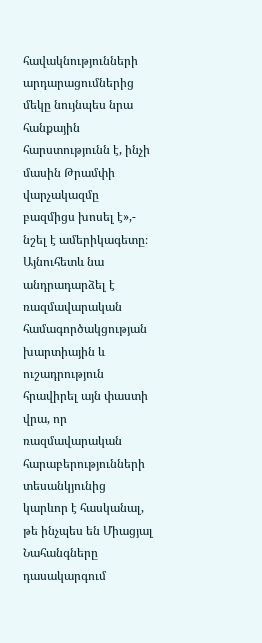հավակնությունների արդարացումներից մեկը նույնպես նրա հանքային հարստությունն է, ինչի մասին Թրամփի վարչակազմը բազմիցս խոսել է»,- նշել է ամերիկագետը։
Այնուհետև նա անդրադարձել է ռազմավարական համագործակցության խարտիային և ուշադրություն հրավիրել այն փաստի վրա, որ ռազմավարական հարաբերությունների տեսանկյունից կարևոր է հասկանալ, թե ինչպես են Միացյալ Նահանգները դասակարգում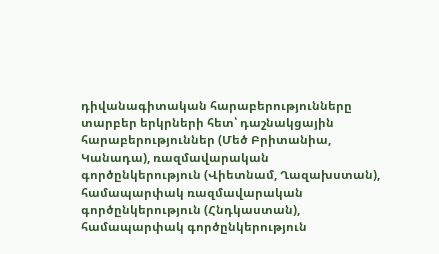դիվանագիտական հարաբերությունները տարբեր երկրների հետ՝ դաշնակցային հարաբերություններ (Մեծ Բրիտանիա, Կանադա), ռազմավարական գործընկերություն (Վիետնամ, Ղազախստան), համապարփակ ռազմավարական գործընկերություն (Հնդկաստան), համապարփակ գործընկերություն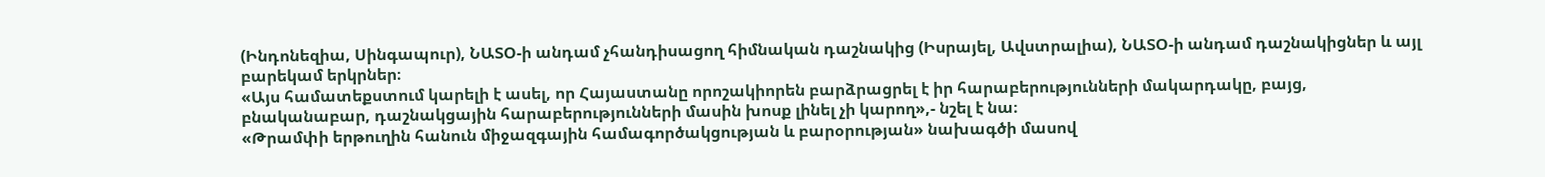(Ինդոնեզիա, Սինգապուր), ՆԱՏՕ-ի անդամ չհանդիսացող հիմնական դաշնակից (Իսրայել, Ավստրալիա), ՆԱՏՕ-ի անդամ դաշնակիցներ և այլ բարեկամ երկրներ։
«Այս համատեքստում կարելի է ասել, որ Հայաստանը որոշակիորեն բարձրացրել է իր հարաբերությունների մակարդակը, բայց, բնականաբար, դաշնակցային հարաբերությունների մասին խոսք լինել չի կարող»,- նշել է նա։
«Թրամփի երթուղին հանուն միջազգային համագործակցության և բարօրության» նախագծի մասով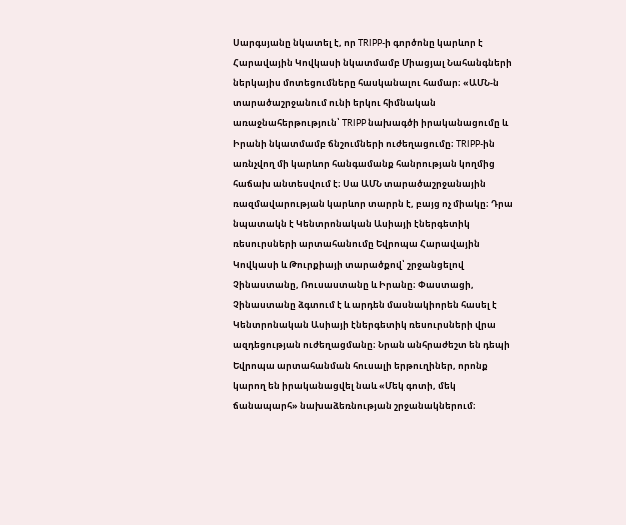Սարգսյանը նկատել է, որ TRIPP-ի գործոնը կարևոր է Հարավային Կովկասի նկատմամբ Միացյալ Նահանգների ներկայիս մոտեցումները հասկանալու համար։ «ԱՄՆ-ն տարածաշրջանում ունի երկու հիմնական առաջնահերթություն՝ TRIPP նախագծի իրականացումը և Իրանի նկատմամբ ճնշումների ուժեղացումը։ TRIPP-ին առնչվող մի կարևոր հանգամանք հանրության կողմից հաճախ անտեսվում է։ Սա ԱՄՆ տարածաշրջանային ռազմավարության կարևոր տարրն է, բայց ոչ միակը։ Դրա նպատակն է Կենտրոնական Ասիայի էներգետիկ ռեսուրսների արտահանումը Եվրոպա Հարավային Կովկասի և Թուրքիայի տարածքով՝ շրջանցելով Չինաստանը, Ռուսաստանը և Իրանը։ Փաստացի, Չինաստանը ձգտում է և արդեն մասնակիորեն հասել է Կենտրոնական Ասիայի էներգետիկ ռեսուրսների վրա ազդեցության ուժեղացմանը։ Նրան անհրաժեշտ են դեպի Եվրոպա արտահանման հուսալի երթուղիներ, որոնք կարող են իրականացվել նաև «Մեկ գոտի, մեկ ճանապարհ» նախաձեռնության շրջանակներում։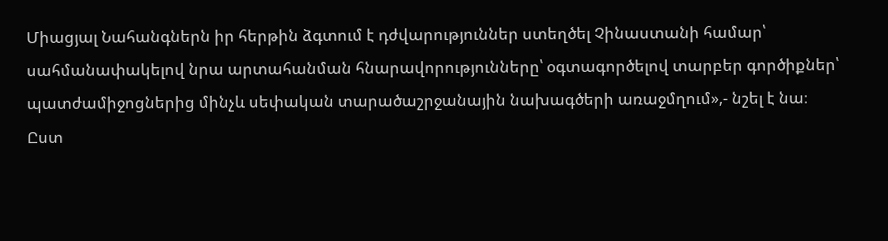Միացյալ Նահանգներն իր հերթին ձգտում է դժվարություններ ստեղծել Չինաստանի համար՝ սահմանափակելով նրա արտահանման հնարավորությունները՝ օգտագործելով տարբեր գործիքներ՝ պատժամիջոցներից մինչև սեփական տարածաշրջանային նախագծերի առաջմղում»,- նշել է նա։
Ըստ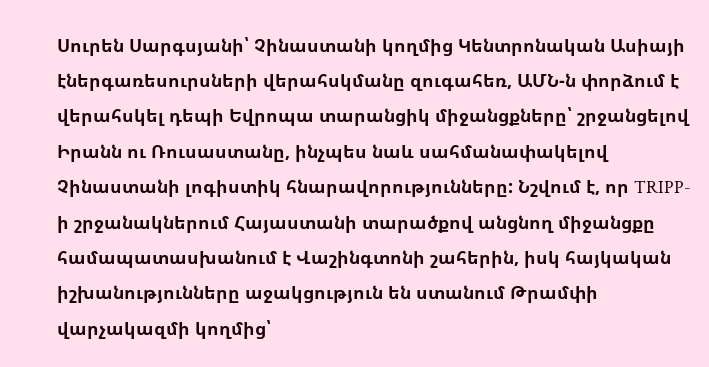Սուրեն Սարգսյանի՝ Չինաստանի կողմից Կենտրոնական Ասիայի էներգառեսուրսների վերահսկմանը զուգահեռ, ԱՄՆ-ն փորձում է վերահսկել դեպի Եվրոպա տարանցիկ միջանցքները՝ շրջանցելով Իրանն ու Ռուսաստանը, ինչպես նաև սահմանափակելով Չինաստանի լոգիստիկ հնարավորությունները: Նշվում է, որ TRIPP-ի շրջանակներում Հայաստանի տարածքով անցնող միջանցքը համապատասխանում է Վաշինգտոնի շահերին, իսկ հայկական իշխանությունները աջակցություն են ստանում Թրամփի վարչակազմի կողմից՝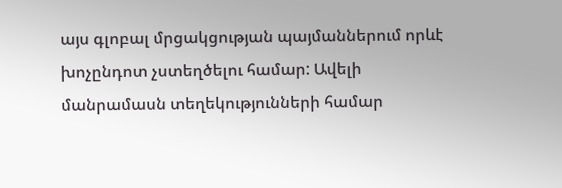այս գլոբալ մրցակցության պայմաններում որևէ խոչընդոտ չստեղծելու համար: Ավելի մանրամասն տեղեկությունների համար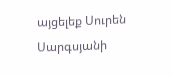այցելեք Սուրեն Սարգսյանի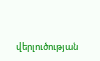վերլուծության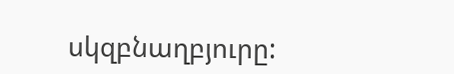սկզբնաղբյուրը: